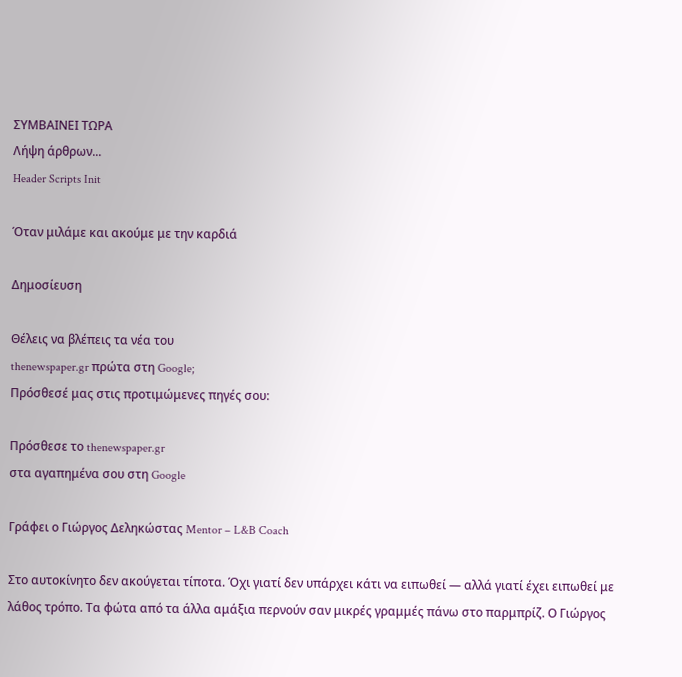ΣΥΜΒΑΙΝΕΙ ΤΩΡΑ
Λήψη άρθρων...
Header Scripts Init

Όταν μιλάμε και ακούμε με την καρδιά

Δημοσίευση

Θέλεις να βλέπεις τα νέα του
thenewspaper.gr πρώτα στη Google;
Πρόσθεσέ μας στις προτιμώμενες πηγές σου:

Πρόσθεσε το thenewspaper.gr
στα αγαπημένα σου στη Google

Γράφει ο Γιώργος Δεληκώστας Mentor – L&B Coach

Στο αυτοκίνητο δεν ακούγεται τίποτα. Όχι γιατί δεν υπάρχει κάτι να ειπωθεί — αλλά γιατί έχει ειπωθεί με λάθος τρόπο. Τα φώτα από τα άλλα αμάξια περνούν σαν μικρές γραμμές πάνω στο παρμπρίζ. Ο Γιώργος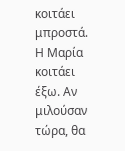κοιτάει μπροστά. Η Μαρία κοιτάει έξω. Αν μιλούσαν τώρα, θα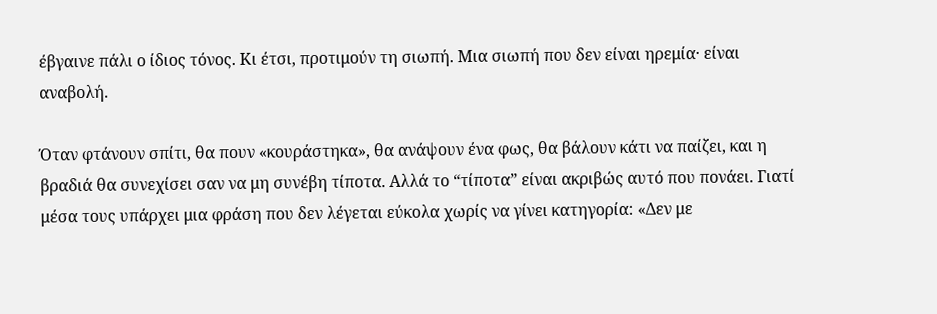έβγαινε πάλι ο ίδιος τόνος. Κι έτσι, προτιμούν τη σιωπή. Μια σιωπή που δεν είναι ηρεμία· είναι αναβολή.

Όταν φτάνουν σπίτι, θα πουν «κουράστηκα», θα ανάψουν ένα φως, θα βάλουν κάτι να παίζει, και η βραδιά θα συνεχίσει σαν να μη συνέβη τίποτα. Αλλά το “τίποτα” είναι ακριβώς αυτό που πονάει. Γιατί μέσα τους υπάρχει μια φράση που δεν λέγεται εύκολα χωρίς να γίνει κατηγορία: «Δεν με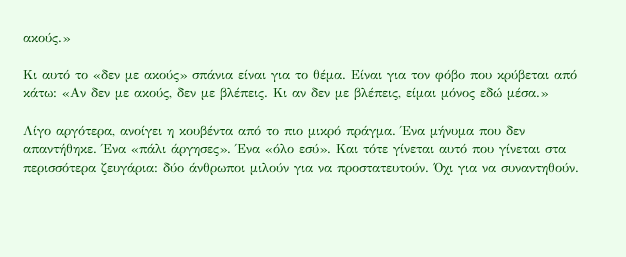ακούς.»

Κι αυτό το «δεν με ακούς» σπάνια είναι για το θέμα. Είναι για τον φόβο που κρύβεται από κάτω: «Αν δεν με ακούς, δεν με βλέπεις. Κι αν δεν με βλέπεις, είμαι μόνος εδώ μέσα.»

Λίγο αργότερα, ανοίγει η κουβέντα από το πιο μικρό πράγμα. Ένα μήνυμα που δεν απαντήθηκε. Ένα «πάλι άργησες». Ένα «όλο εσύ». Και τότε γίνεται αυτό που γίνεται στα περισσότερα ζευγάρια: δύο άνθρωποι μιλούν για να προστατευτούν. Όχι για να συναντηθούν.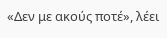«Δεν με ακούς ποτέ», λέει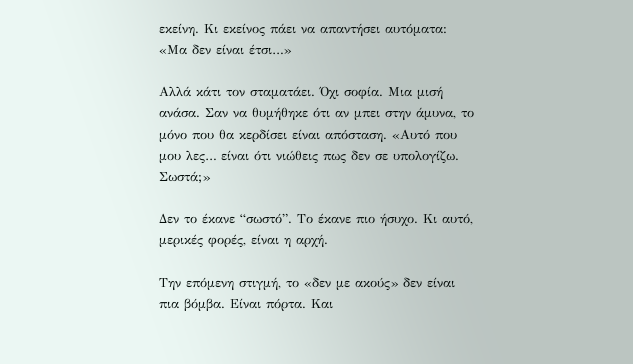εκείνη. Κι εκείνος πάει να απαντήσει αυτόματα: «Μα δεν είναι έτσι…»

Αλλά κάτι τον σταματάει. Όχι σοφία. Μια μισή ανάσα. Σαν να θυμήθηκε ότι αν μπει στην άμυνα, το μόνο που θα κερδίσει είναι απόσταση. «Αυτό που μου λες… είναι ότι νιώθεις πως δεν σε υπολογίζω. Σωστά;»

Δεν το έκανε “σωστό”. Το έκανε πιο ήσυχο. Κι αυτό, μερικές φορές, είναι η αρχή.

Την επόμενη στιγμή, το «δεν με ακούς» δεν είναι πια βόμβα. Είναι πόρτα. Και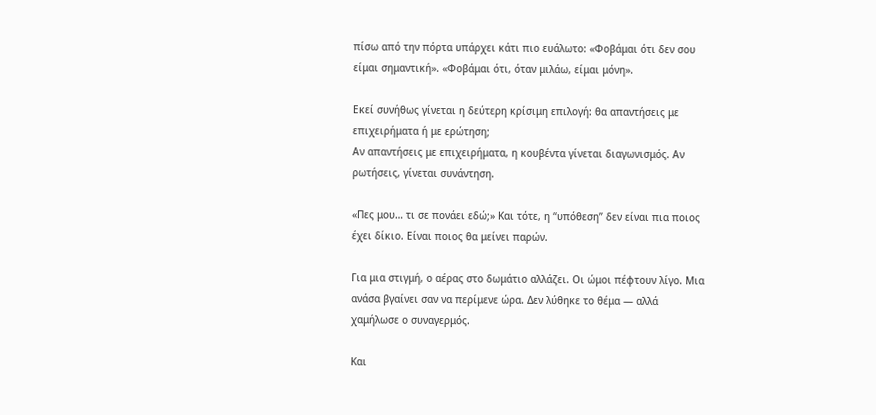πίσω από την πόρτα υπάρχει κάτι πιο ευάλωτο: «Φοβάμαι ότι δεν σου είμαι σημαντική». «Φοβάμαι ότι, όταν μιλάω, είμαι μόνη».

Εκεί συνήθως γίνεται η δεύτερη κρίσιμη επιλογή: θα απαντήσεις με επιχειρήματα ή με ερώτηση;
Αν απαντήσεις με επιχειρήματα, η κουβέντα γίνεται διαγωνισμός. Αν ρωτήσεις, γίνεται συνάντηση.

«Πες μου… τι σε πονάει εδώ;» Και τότε, η “υπόθεση” δεν είναι πια ποιος έχει δίκιο. Είναι ποιος θα μείνει παρών.

Για μια στιγμή, ο αέρας στο δωμάτιο αλλάζει. Οι ώμοι πέφτουν λίγο. Μια ανάσα βγαίνει σαν να περίμενε ώρα. Δεν λύθηκε το θέμα — αλλά χαμήλωσε ο συναγερμός.

Και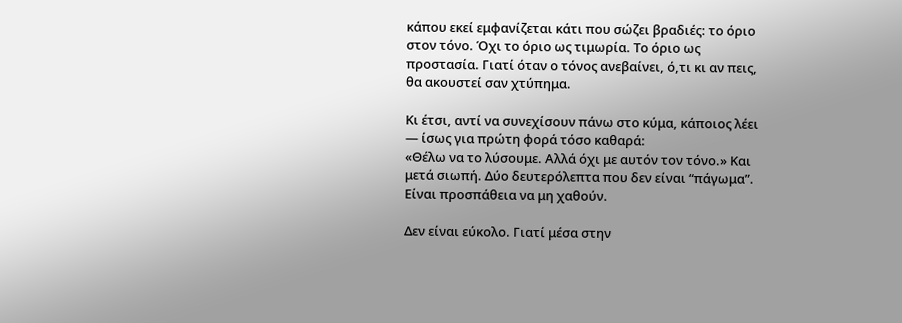κάπου εκεί εμφανίζεται κάτι που σώζει βραδιές: το όριο στον τόνο. Όχι το όριο ως τιμωρία. Το όριο ως προστασία. Γιατί όταν ο τόνος ανεβαίνει, ό,τι κι αν πεις, θα ακουστεί σαν χτύπημα.

Κι έτσι, αντί να συνεχίσουν πάνω στο κύμα, κάποιος λέει — ίσως για πρώτη φορά τόσο καθαρά:
«Θέλω να το λύσουμε. Αλλά όχι με αυτόν τον τόνο.» Και μετά σιωπή. Δύο δευτερόλεπτα που δεν είναι “πάγωμα”. Είναι προσπάθεια να μη χαθούν.

Δεν είναι εύκολο. Γιατί μέσα στην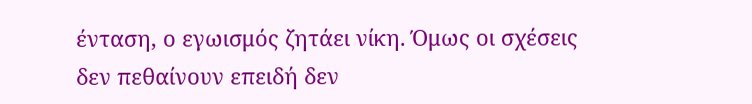ένταση, ο εγωισμός ζητάει νίκη. Όμως οι σχέσεις δεν πεθαίνουν επειδή δεν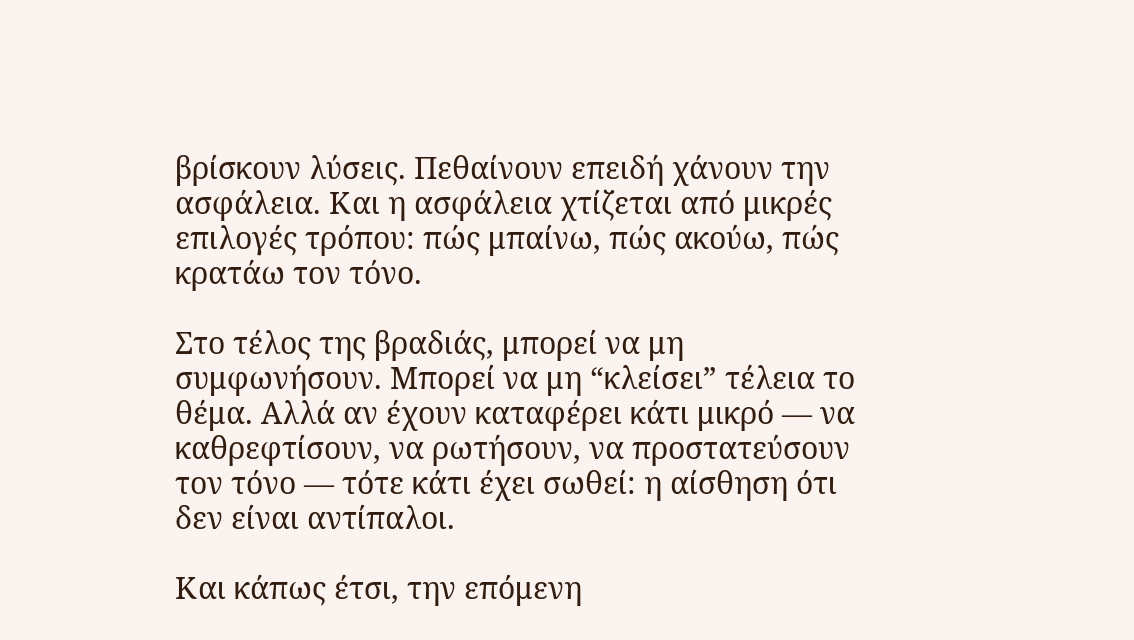βρίσκουν λύσεις. Πεθαίνουν επειδή χάνουν την ασφάλεια. Και η ασφάλεια χτίζεται από μικρές επιλογές τρόπου: πώς μπαίνω, πώς ακούω, πώς κρατάω τον τόνο.

Στο τέλος της βραδιάς, μπορεί να μη συμφωνήσουν. Μπορεί να μη “κλείσει” τέλεια το θέμα. Αλλά αν έχουν καταφέρει κάτι μικρό — να καθρεφτίσουν, να ρωτήσουν, να προστατεύσουν τον τόνο — τότε κάτι έχει σωθεί: η αίσθηση ότι δεν είναι αντίπαλοι.

Και κάπως έτσι, την επόμενη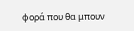φορά που θα μπουν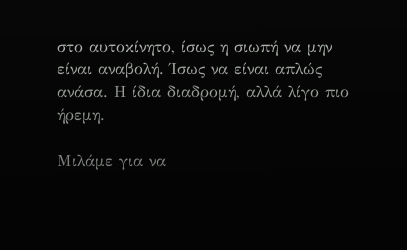στο αυτοκίνητο, ίσως η σιωπή να μην είναι αναβολή. Ίσως να είναι απλώς ανάσα. Η ίδια διαδρομή, αλλά λίγο πιο ήρεμη.

Μιλάμε για να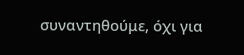συναντηθούμε, όχι για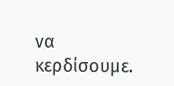να κερδίσουμε.